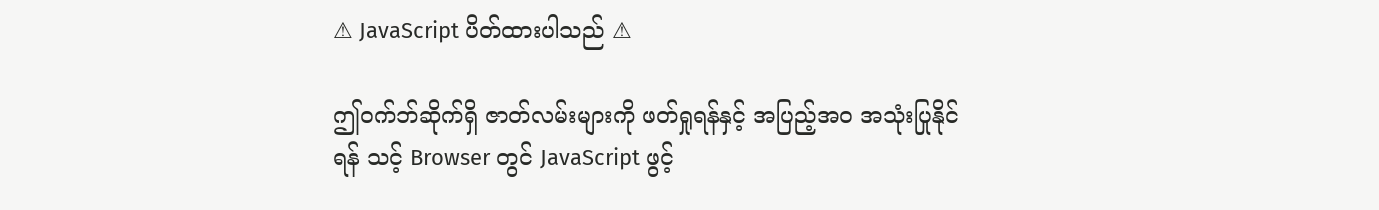⚠ JavaScript ပိတ်ထားပါသည် ⚠

ဤဝက်ဘ်ဆိုက်ရှိ ဇာတ်လမ်းများကို ဖတ်ရှုရန်နှင့် အပြည့်အဝ အသုံးပြုနိုင်ရန် သင့် Browser တွင် JavaScript ဖွင့်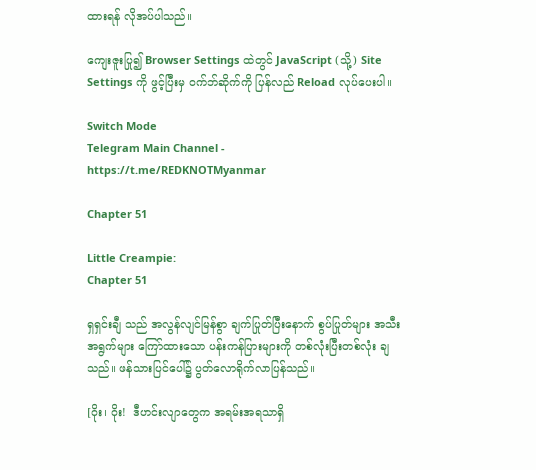ထားရန် လိုအပ်ပါသည်။

ကျေးဇူးပြု၍ Browser Settings ထဲတွင် JavaScript (သို့) Site Settings ကို ဖွင့်ပြီးမှ ဝက်ဘ်ဆိုက်ကို ပြန်လည် Reload လုပ်ပေးပါ။

Switch Mode
Telegram Main Channel - https://t.me/REDKNOTMyanmar

Chapter 51

Little Creampie:
Chapter 51

ရှရှင်းချီ သည် အလွန်လျင်မြန်စွာ ချက်ပြုတ်ပြီးနောက် စွပ်ပြုတ်များ အသီးအရွက်များ ကြော်ထားသော ပန်းကန်ပြားများကို တစ်လုံးပြီးတစ်လုံး ချသည်။ ဖန်သားပြင်ပေါ်၌ ပွတ်လောရိုက်လာပြန်သည်။

[ဝိုး၊ ဝိုး!  ဒီဟင်းလျာတွေက အရမ်းအရသာရှိ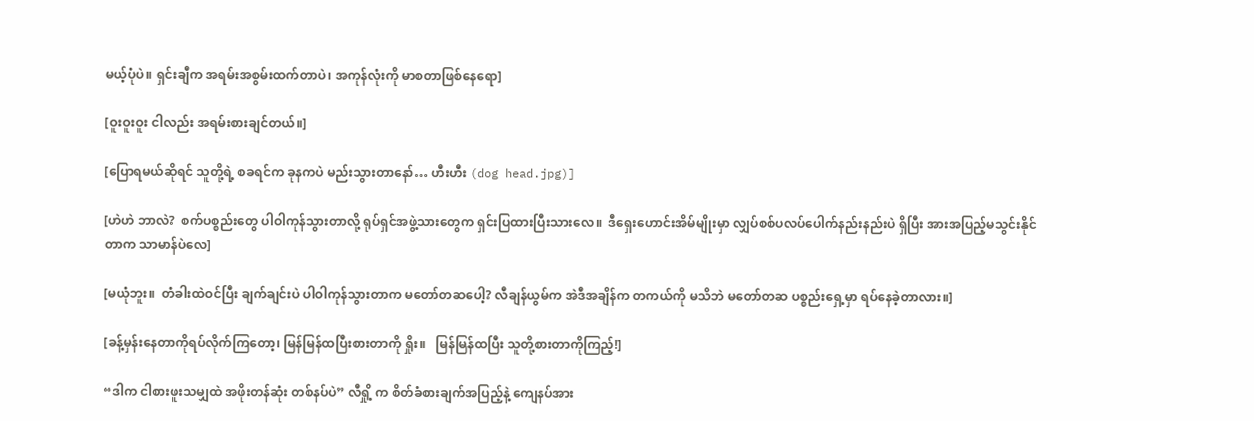မယ့်ပုံပဲ။ ရှင်းချီက အရမ်းအစွမ်းထက်တာပဲ၊ အကုန်လုံးကို မာစတာဖြစ်နေရော]

[ဝူးဝူးဝူး ငါလည်း အရမ်းစားချင်တယ်။]

[ပြောရမယ်ဆိုရင် သူတို့ရဲ့ စခရင်က ခုနကပဲ မည်းသွားတာနော်… ဟီးဟီး (dog head.jpg)]

[ဟဲဟဲ ဘာလဲ?  စက်ပစ္စည်းတွေ ပါဝါကုန်သွားတာလို့ ရုပ်ရှင်အဖွဲ့သားတွေက ရှင်းပြထားပြီးသားလေ။  ဒီရှေးဟောင်းအိမ်မျိုးမှာ လျှပ်စစ်ပလပ်ပေါက်နည်းနည်းပဲ ရှိပြီး အားအပြည့်မသွင်းနိုင်တာက သာမာန်ပဲလေ]

[မယုံဘူး။  တံခါးထဲဝင်ပြီး ချက်ချင်းပဲ ပါဝါကုန်သွားတာက မတော်တဆပေါ့? လီချန်ယွမ်က အဲဒီအချိန်က တကယ်ကို မသိဘဲ မတော်တဆ ပစ္စည်းရှေ့မှာ ရပ်နေခဲ့တာလား။]

[ခန့်မှန်းနေတာကိုရပ်လိုက်ကြတော့၊ မြန်မြန်ထပြီးစားတာကို ရှိုး။   မြန်မြန်ထပြီး သူတို့စားတာကိုကြည့်!]

“ဒါက ငါစားဖူးသမျှထဲ အဖိုးတန်ဆုံး တစ်နပ်ပဲ” လီရှို့ က စိတ်ခံစားချက်အပြည့်နဲ့ ကျေနပ်အား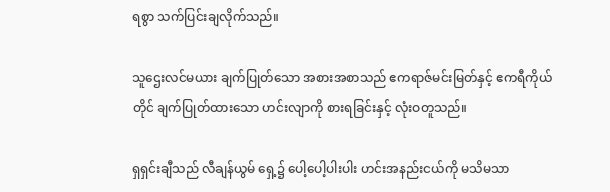ရစွာ သက်ပြင်းချလိုက်သည်။

သူဌေးလင်မယား ချက်ပြုတ်သော အစားအစာသည် ဧကရာဇ်မင်းမြတ်နှင့် ဧကရီကိုယ်တိုင် ချက်ပြုတ်ထားသော ဟင်းလျာကို စားရခြင်းနှင့် လုံးဝတူသည်။

ရှရှင်းချီသည် လီချန်ယွမ် ရှေ့၌ ပေါ့ပေါ့ပါးပါး ဟင်းအနည်းငယ်ကို မသိမသာ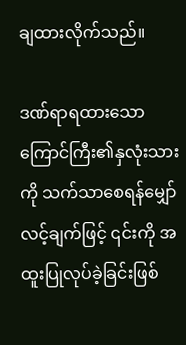ချထားလိုက်သည်။

ဒဏ်ရာရထားသော ကြောင်ကြီး၏နှလုံးသားကို သက်သာစေရန်မျှော်လင့်ချက်ဖြင့် ၎င်းကို အထူးပြုလုပ်ခဲ့ခြင်းဖြစ်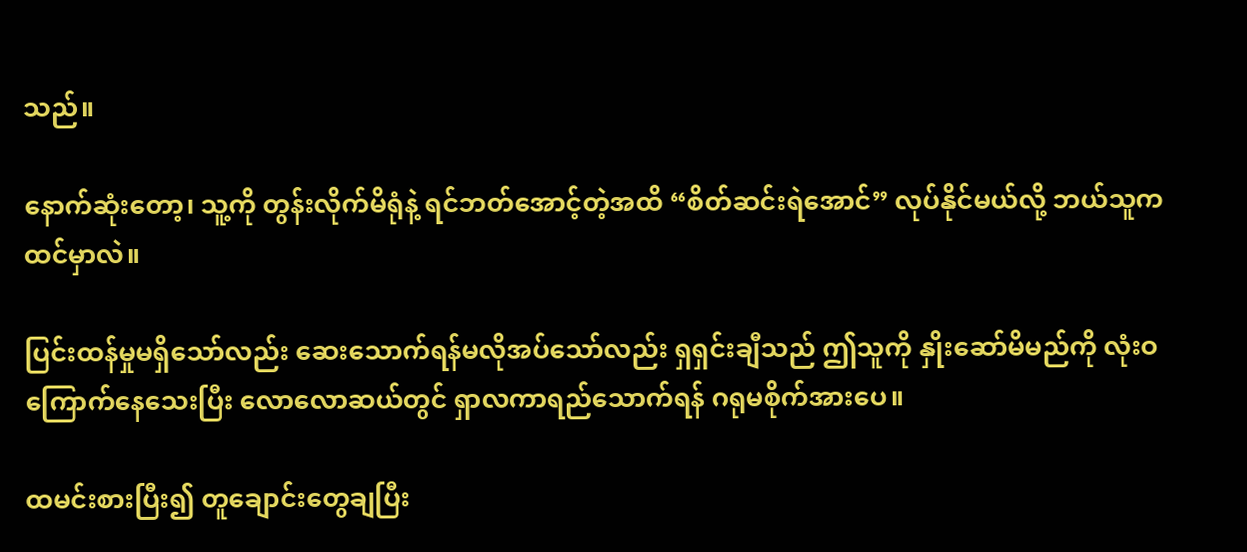သည်။

နောက်ဆုံးတော့၊ သူ့ကို တွန်းလိုက်မိရုံနဲ့ ရင်ဘတ်အောင့်တဲ့အထိ “စိတ်ဆင်းရဲအောင်” လုပ်နိုင်မယ်လို့ ဘယ်သူက ထင်မှာလဲ။

ပြင်းထန်မှုမရှိသော်လည်း ဆေးသောက်ရန်မလိုအပ်သော်လည်း ရှရှင်းချီသည် ဤသူကို နှိုးဆော်မိမည်ကို လုံးဝကြောက်နေသေးပြီး လောလောဆယ်တွင် ရှာလကာရည်သောက်ရန် ဂရုမစိုက်အားပေ။

ထမင်းစားပြီး၍ တူချောင်းတွေချပြီး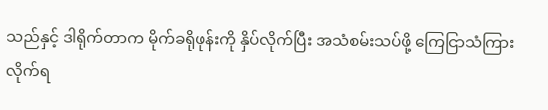သည်နှင့် ဒါရိုက်တာက မိုက်ခရိုဖုန်းကို နှိပ်လိုက်ပြီး အသံစမ်းသပ်ဖို့ ကြေငြာသံကြားလိုက်ရ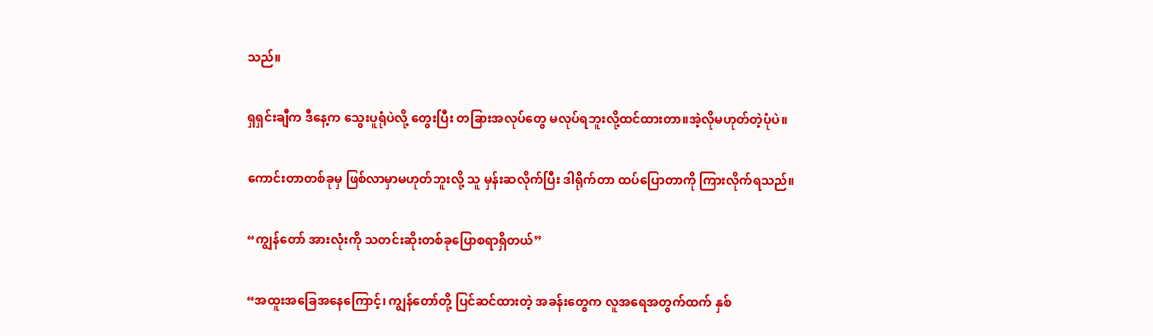သည်။

ရှရှင်းချီက ဒီနေ့က သွေးပူရုံပဲလို့ တွေးပြီး တခြားအလုပ်တွေ မလုပ်ရဘူးလို့ထင်ထားတာ။အဲ့လိုမဟုတ်တဲ့ပုံပဲ။

ကောင်းတာတစ်ခုမှ ဖြစ်လာမှာမဟုတ်ဘူးလို့ သူ မှန်းဆလိုက်ပြီး ဒါရိုက်တာ ထပ်ပြောတာကို ကြားလိုက်ရသည်။

“ကျွန်တော် အားလုံးကို သတင်းဆိုးတစ်ခုပြောစရာရှိတယ်”

“အထူးအခြေအနေကြောင့်၊ ကျွန်တော်တို့ ပြင်ဆင်ထားတဲ့ အခန်းတွေက လူအရေအတွက်ထက် နှစ်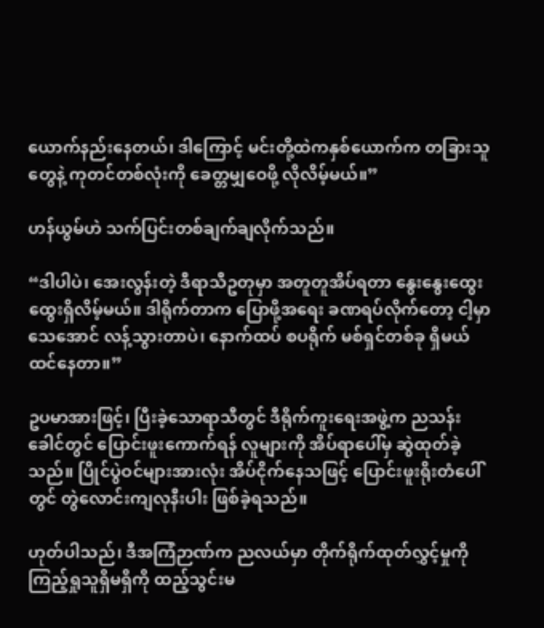ယောက်နည်းနေတယ်၊ ဒါကြောင့် မင်းတို့ထဲကနှစ်ယောက်က တခြားသူတွေနဲ့ ကုတင်တစ်လုံးကို ခေတ္တမျှဝေဖို့ လိုလိမ့်မယ်။”

ဟန်ယွမ်ဟဲ သက်ပြင်းတစ်ချက်ချလိုက်သည်။

“ဒါပါပဲ၊ အေးလွန်းတဲ့ ဒီရာသီဥတုမှာ အတူတူအိပ်ရတာ နွေးနွေးထွေးထွေးရှိလိမ့်မယ်။ ဒါရိုက်တာက ပြောဖို့အရေး ခဏရပ်လိုက်တော့ ငါ့မှာ သေအောင် လန့်သွားတာပဲ၊ နောက်ထပ် စပရိုက် မစ်ရှင်တစ်ခု ရှိမယ်ထင်နေတာ။”

ဥပမာအားဖြင့်၊ ပြီးခဲ့သောရာသီတွင် ဒီရိုက်ကူးရေးအဖွဲ့က ညသန်းခေါင်တွင် ပြောင်းဖူးကောက်ရန် လူများကို အိပ်ရာပေါ်မှ ဆွဲထုတ်ခဲ့သည်။ ပြိုင်ပွဲဝင်များအားလုံး အိပ်ငိုက်နေသဖြင့် ပြောင်းဖူးရိုးတံပေါ်တွင် တွဲလောင်းကျလုနီးပါး ဖြစ်ခဲ့ရသည်။

ဟုတ်ပါသည်၊ ဒီအကြံဉာဏ်က ညလယ်မှာ တိုက်ရိုက်ထုတ်လွှင့်မှုကို ကြည့်ရှုသူရှိမရှိကို ထည့်သွင်းမ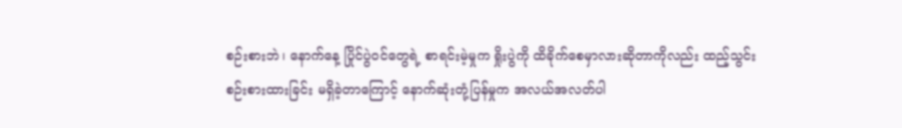စဉ်းစားဘဲ၊ နောက်နေ့ ပြိုင်ပွဲဝင်တွေရဲ့ စာရင်းမဲ့မှုက ရှိုးပွဲကို ထိခိုက်စေမှာလားဆိုတာကိုလည်း ထည့်သွင်းစဉ်းစားထားခြင်း မရှိခဲ့တာကြောင့် နောက်ဆုံးတုံ့ပြန်မှုက အလယ်အလတ်ပါ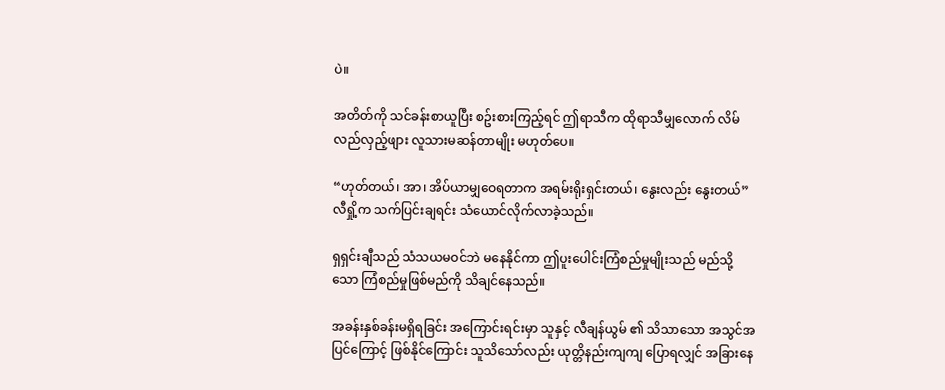ပဲ။

အတိတ်ကို သင်ခန်းစာယူပြီး စဥ်းစားကြည့်ရင် ဤရာသီက ထိုရာသီမျှလောက် လိမ်လည်လှည့်ဖျား လူသားမဆန်တာမျိုး မဟုတ်ပေ။

“ဟုတ်တယ်၊ အာ၊ အိပ်ယာမျှဝေရတာက အရမ်းရိုးရှင်းတယ်၊ နွေးလည်း နွေးတယ်” လီရှို့က သက်ပြင်းချရင်း သံယောင်လိုက်လာခဲ့သည်။

ရှရှင်းချီသည် သံသယမဝင်ဘဲ မနေနိုင်ကာ ဤပူးပေါင်းကြံစည်မှုမျိုးသည် မည်သို့သော ကြံစည်မှုဖြစ်မည်ကို သိချင်နေသည်။

အခန်းနှစ်ခန်းမရှိရခြင်း အကြောင်းရင်းမှာ သူနှင့် လီချန်ယွမ် ၏ သိသာသော အသွင်အပြင်ကြောင့် ဖြစ်နိုင်ကြောင်း သူသိသော်လည်း ယုတ္တိနည်းကျကျ ပြောရလျှင် အခြားနေ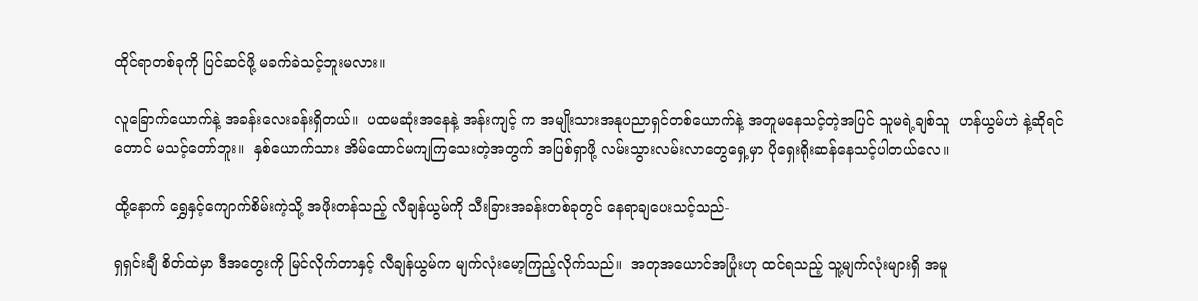ထိုင်ရာတစ်ခုကို ပြင်ဆင်ဖို့ မခက်ခဲသင့်ဘူးမလား။

လူခြောက်ယောက်နဲ့ အခန်းလေးခန်းရှိတယ်။  ပထမဆုံးအနေနဲ့ အန်းကျင့် က အမျိုးသားအနုပညာရှင်တစ်ယောက်နဲ့ အတူမနေသင့်တဲ့အပြင် သူမရဲ့ချစ်သူ  ဟန်ယွမ်ဟဲ နဲ့ဆိုရင်တောင် မသင့်တော်ဘူး။  နှစ်ယောက်သား အိမ်ထောင်မကျကြသေးတဲ့အတွက် အပြစ်ရှာဖို့ လမ်းသွားလမ်းလာတွေရှေ့မှာ ပိုရှေးရိုးဆန်နေသင့်ပါတယ်လေ။

ထို့နောက် ရွှေနှင့်ကျောက်စိမ်းကဲ့သို့ အဖိုးတန်သည့် လီချန်ယွမ်ကို သီးခြားအခန်းတစ်ခုတွင် နေရာချပေးသင့်သည်-

ရှရှင်းချီ စိတ်ထဲမှာ ဒီအတွေးကို မြင်လိုက်တာနှင့် လီချန်ယွမ်က မျက်လုံးမော့ကြည့်လိုက်သည်။  အတုအယောင်အပြုံးဟု ထင်ရသည့် သူ့မျက်လုံးများရှိ အမူ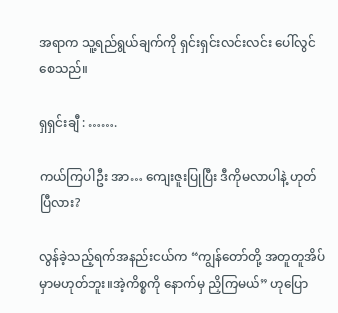အရာက သူ့ရည်ရွယ်ချက်ကို ရှင်းရှင်းလင်းလင်း ပေါ်လွင်စေသည်။

ရှရှင်းချီ : …….

ကယ်ကြပါဦး အာ… ကျေးဇူးပြုပြီး ဒီကိုမလာပါနဲ့ ဟုတ်ပြီလား?

လွန်ခဲ့သည့်ရက်အနည်းငယ်က “ကျွန်တော်တို့ အတူတူအိပ်မှာမဟုတ်ဘူး။အဲ့ကိစ္စကို နောက်မှ ညှိကြမယ်” ဟုပြော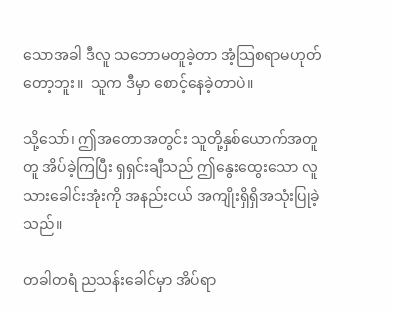သောအခါ ဒီလူ သဘောမတူခဲ့တာ အံ့သြစရာမဟုတ်တော့ဘူး။  သူက ဒီမှာ စောင့်နေခဲ့တာပဲ။

သို့သော်၊ ဤအတောအတွင်း သူတို့နှစ်ယောက်အတူတူ အိပ်ခဲ့ကြပြီး ရှရှင်းချီသည် ဤနွေးထွေးသော လူသားခေါင်းအုံးကို အနည်းငယ် အကျိုးရှိရှိအသုံးပြုခဲ့သည်။

တခါတရံ ညသန်းခေါင်မှာ အိပ်ရာ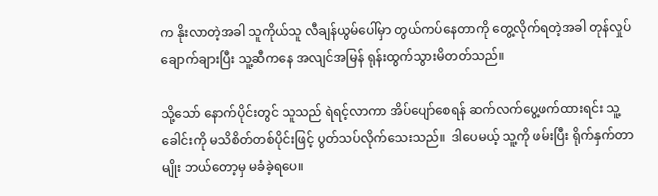က နိုးလာတဲ့အခါ သူကိုယ်သူ လီချန်ယွမ်ပေါ်မှာ တွယ်ကပ်နေတာကို တွေ့လိုက်ရတဲ့အခါ တုန်လှုပ်ချောက်ချားပြီး သူ့ဆီကနေ အလျင်အမြန် ရုန်းထွက်သွားမိတတ်သည်။

သို့သော် နောက်ပိုင်းတွင် သူသည် ရဲရင့်လာကာ အိပ်ပျော်စေရန် ဆက်လက်ပွေ့ဖက်ထားရင်း သူ့ခေါင်းကို မသိစိတ်တစ်ပိုင်းဖြင့် ပွတ်သပ်လိုက်သေးသည်။  ဒါပေမယ့် သူ့ကို ဖမ်းပြီး ရိုက်နှက်တာမျိုး ဘယ်တော့မှ မခံခဲ့ရပေ။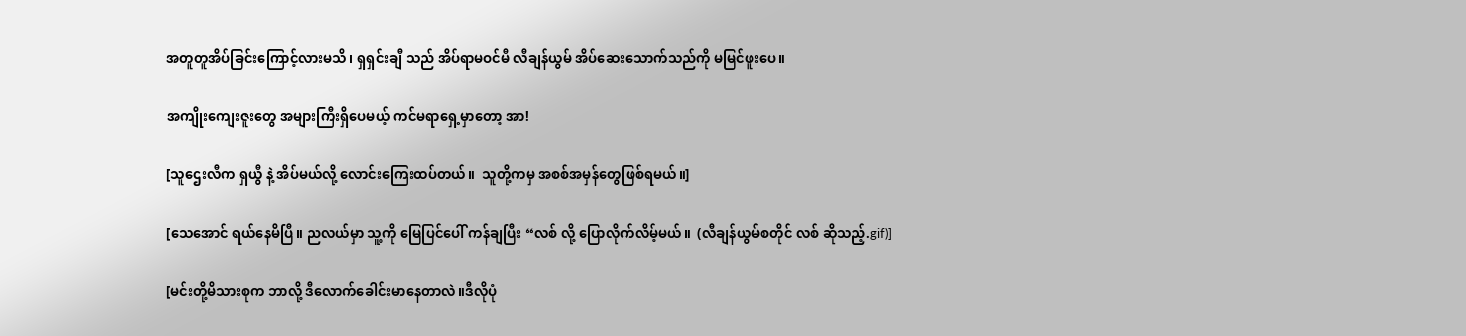အတူတူအိပ်ခြင်းကြောင့်လားမသိ၊ ရှရှင်းချီ သည် အိပ်ရာမဝင်မီ လီချန်ယွမ် အိပ်ဆေးသောက်သည်ကို မမြင်ဖူးပေ။

အကျိုးကျေးဇူးတွေ အများကြီးရှိပေမယ့် ကင်မရာရှေ့မှာတော့ အာ!

[သူဌေးလီက ရှယွီ နဲ့ အိပ်မယ်လို့ လောင်းကြေးထပ်တယ်။  သူတို့ကမှ အစစ်အမှန်တွေဖြစ်ရမယ်။]

[သေအောင် ရယ်နေမိပြီ။ ညလယ်မှာ သူ့ကို မြေပြင်ပေါ် ကန်ချပြီး “လစ် လို့ ပြောလိုက်လိမ့်မယ်။  (လီချန်ယွမ်စတိုင် လစ် ဆိုသည့်.gif)]

[မင်းတို့မိသားစုက ဘာလို့ ဒီလောက်ခေါင်းမာနေတာလဲ။ဒီလိုပုံ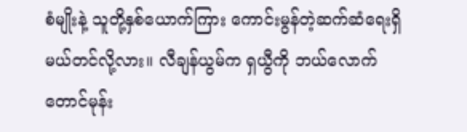စံမျိုးနဲ့ သူတို့နှစ်ယောက်ကြား ကောင်းမွန်တဲ့ဆက်ဆံရေးရှိမယ်တင်လို့လား။ လီချန်ယွမ်က ရှယွီကို ဘယ်လောက်တောင်မုန်း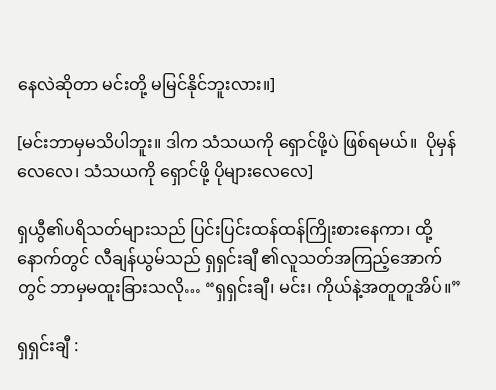နေလဲဆိုတာ မင်းတို့ မမြင်နိုင်ဘူးလား။]

[မင်းဘာမှမသိပါဘူး။ ဒါက သံသယကို ရှောင်ဖို့ပဲ ဖြစ်ရမယ်။  ပိုမှန်လေလေ၊ သံသယကို ရှောင်ဖို့ ပိုများလေလေ]

ရှယွီ၏ပရိသတ်များသည် ပြင်းပြင်းထန်ထန်ကြိုးစားနေကာ၊ ထို့နောက်တွင် လီချန်ယွမ်သည် ရှရှင်းချီ ၏လူသတ်အကြည့်အောက်တွင် ဘာမှမထူးခြားသလို… “ရှရှင်းချီ၊ မင်း၊ ကိုယ်နဲ့အတူတူအိပ်။”

ရှရှင်းချီ :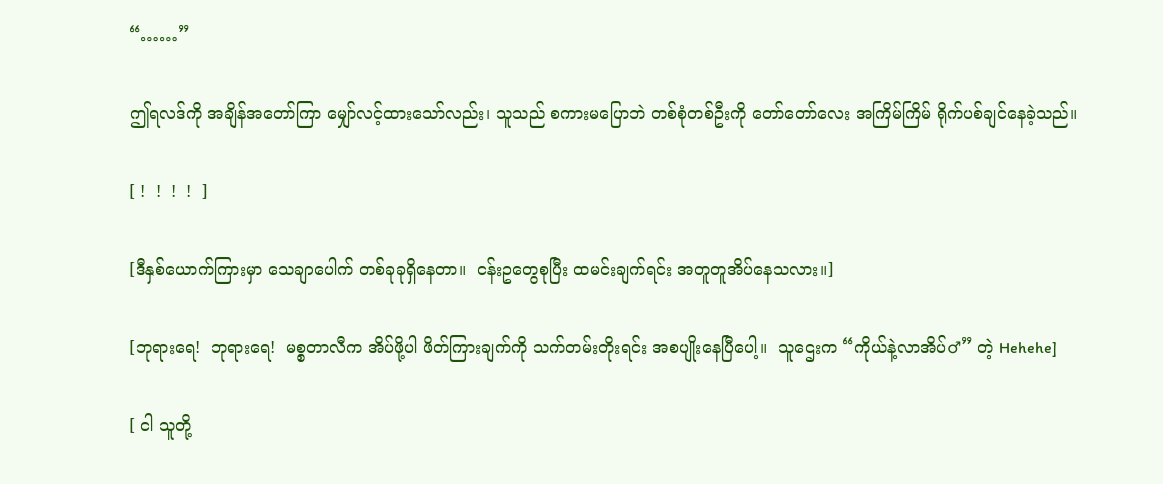“……”

ဤရလဒ်ကို အချိန်အတော်ကြာ မျှော်လင့်ထားသော်လည်း၊ သူသည် စကားမပြောဘဲ တစ်စုံတစ်ဦးကို တော်တော်လေး အကြိမ်ကြိမ် ရိုက်ပစ်ချင်နေခဲ့သည်။

[ !  !  !  !  ]

[ဒီနှစ်ယောက်ကြားမှာ သေချာပေါက် တစ်ခုခုရှိနေတာ။  ငန်းဥတွေစုပြီး ထမင်းချက်ရင်း အတူတူအိပ်နေသလား။]

[ဘုရားရေ!  ဘုရားရေ!  မစ္စတာလီက အိပ်ဖို့ပါ ဖိတ်ကြားချက်ကို သက်တမ်းတိုးရင်း အစပျိုးနေပြီပေါ့။  သူဌေးက “ကိုယ်နဲ့လာအိပ်♂” တဲ့ Hehehe]

[ ငါ သူတို့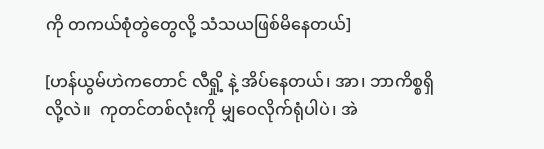ကို တကယ်စုံတွဲတွေလို့ သံသယဖြစ်မိနေတယ်]

[ဟန်ယွမ်ဟဲကတောင် လီရှို့ နဲ့ အိပ်နေတယ်၊ အာ၊ ဘာကိစ္စရှိလို့လဲ။  ကုတင်တစ်လုံးကို မျှဝေလိုက်ရုံပါပဲ၊ အဲ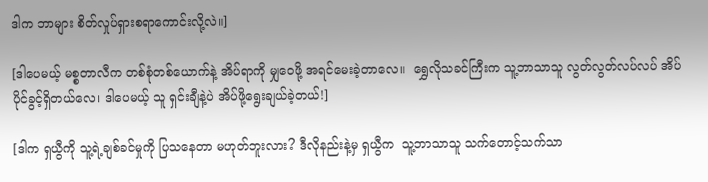ဒါက ဘာများ စိတ်လှုပ်ရှားစရာကောင်းလို့လဲ။]

[ဒါပေမယ့် မစ္စတာလီက တစ်စုံတစ်ယောက်နဲ့ အိပ်ရာကို မျှဝေဖို့ အရင်မေးခဲ့တာလေ။  ရွှေလိုသခင်ကြီးက သူ့ဘာသာသူ လွတ်လွတ်လပ်လပ် အိပ်ပိုင်ခွင့်ရှိတယ်လေ၊ ဒါပေမယ့် သူ ရှင်းချီနဲ့ပဲ အိပ်ဖို့ရွေးချယ်ခဲ့တယ်!]

[ဒါက ရှယွီကို သူ့ရဲ့ချစ်ခင်မှုကို ပြသနေတာ မဟုတ်ဘူးလား? ဒီလိုနည်းနဲ့မှ ရှယွီက  သူ့ဘာသာသူ သက်တောင့်သက်သာ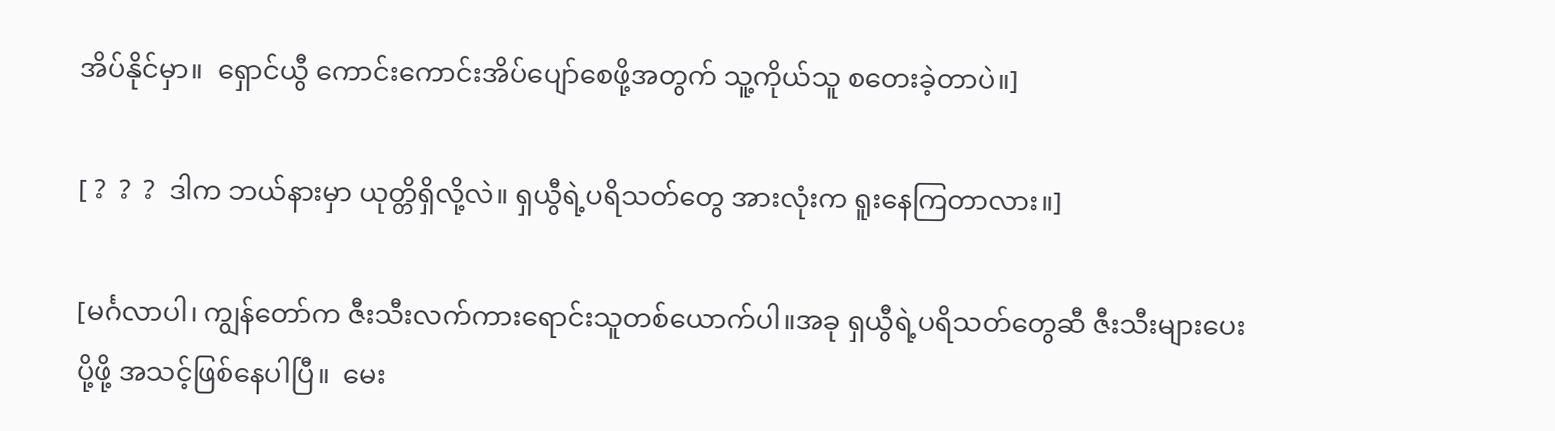အိပ်နိုင်မှာ။  ရှောင်ယွီ ကောင်းကောင်းအိပ်ပျော်စေဖို့အတွက် သူ့ကိုယ်သူ စတေးခဲ့တာပဲ။]

[ ?  ?  ?  ဒါက ဘယ်နားမှာ ယုတ္တိရှိလို့လဲ။ ရှယွီရဲ့ပရိသတ်တွေ အားလုံးက ရူးနေကြတာလား။]

[မင်္ဂလာပါ၊ ကျွန်တော်က ဇီးသီးလက်ကားရောင်းသူတစ်ယောက်ပါ။အခု ရှယွီရဲ့ပရိသတ်တွေဆီ ဇီးသီးများပေးပို့ဖို့ အသင့်ဖြစ်နေပါပြီ။  မေး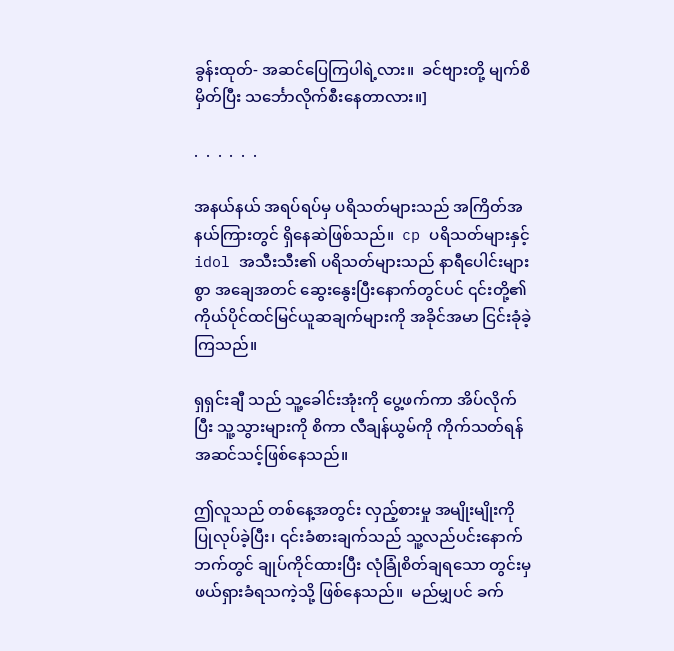ခွန်းထုတ်- အဆင်ပြေကြပါရဲ့လား။  ခင်ဗျားတို့ မျက်စိမှိတ်ပြီး သင်္ဘောလိုက်စီးနေတာလား။]

.  .  .  .  .  .

အနယ်နယ် အရပ်ရပ်မှ ပရိသတ်များသည် အကြိတ်အနယ်ကြားတွင် ရှိနေဆဲဖြစ်သည်။  cp ပရိသတ်များနှင့် idol အသီးသီး၏ ပရိသတ်များသည် နာရီပေါင်းများစွာ အချေအတင် ဆွေးနွေးပြီးနောက်တွင်ပင် ၎င်းတို့၏ ကိုယ်ပိုင်ထင်မြင်ယူဆချက်များကို အခိုင်အမာ ငြင်းခုံခဲ့ကြသည်။

ရှရှင်းချီ သည် သူ့ခေါင်းအုံးကို ပွေ့ဖက်ကာ အိပ်လိုက်ပြီး သူ့သွားများကို စိကာ လီချန်ယွမ်ကို ကိုက်သတ်ရန် အဆင်သင့်ဖြစ်နေသည်။

ဤလူသည် တစ်နေ့အတွင်း လှည့်စားမှု အမျိုးမျိုးကို ပြုလုပ်ခဲ့ပြီး၊ ၎င်းခံစားချက်သည် သူ့လည်ပင်းနောက်ဘက်တွင် ချုပ်ကိုင်ထားပြီး လုံခြုံစိတ်ချရသော တွင်းမှ ဖယ်ရှားခံရသကဲ့သို့ ဖြစ်နေသည်။  မည်မျှပင် ခက်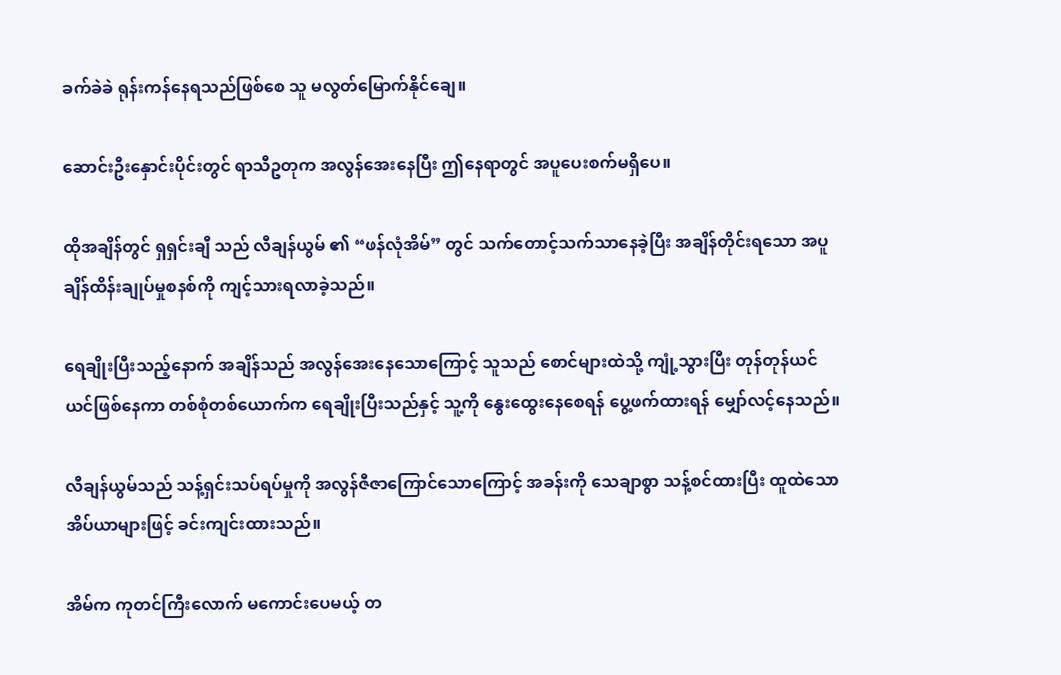ခက်ခဲခဲ ရုန်းကန်နေရသည်ဖြစ်စေ သူ မလွတ်မြောက်နိုင်ချေ။

ဆောင်းဦးနှောင်းပိုင်းတွင် ရာသီဥတုက အလွန်အေးနေပြီး ဤနေရာတွင် အပူပေးစက်မရှိပေ။

ထိုအချိန်တွင် ရှရှင်းချီ သည် လီချန်ယွမ် ၏ “ဖန်လုံအိမ်” တွင် သက်တောင့်သက်သာနေခဲ့ပြီး အချိန်တိုင်းရသော အပူချိန်ထိန်းချုပ်မှုစနစ်ကို ကျင့်သားရလာခဲ့သည်။

ရေချိုးပြီးသည့်နောက် အချိန်သည် အလွန်အေးနေသောကြောင့် သူသည် စောင်များထဲသို့ ကျုံ့သွားပြီး တုန်တုန်ယင်ယင်ဖြစ်နေကာ တစ်စုံတစ်ယောက်က ရေချိုးပြီးသည်နှင့် သူ့ကို နွေးထွေးနေစေရန် ပွေ့ဖက်ထားရန် မျှော်လင့်နေသည်။

လီချန်ယွမ်သည် သန့်ရှင်းသပ်ရပ်မှုကို အလွန်ဇီဇာကြောင်သောကြောင့် အခန်းကို သေချာစွာ သန့်စင်ထားပြီး ထူထဲသော အိပ်ယာများဖြင့် ခင်းကျင်းထားသည်။

အိမ်က ကုတင်ကြီးလောက် မကောင်းပေမယ့် တ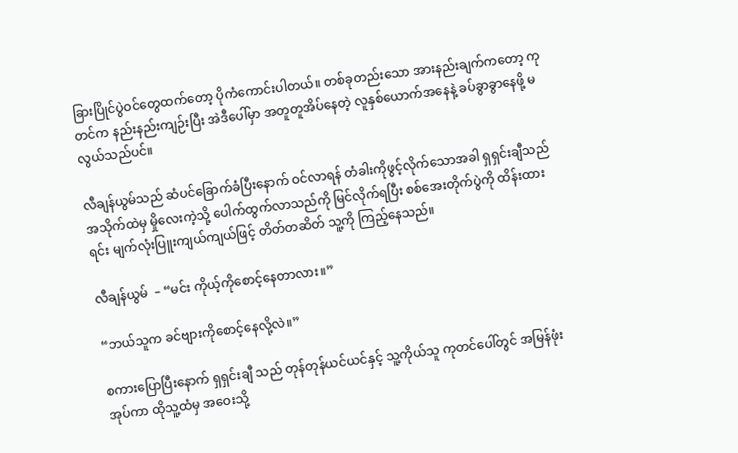ခြားပြိုင်ပွဲဝင်တွေထက်တော့ ပိုကံကောင်းပါတယ်။ တစ်ခုတည်းသော အားနည်းချက်ကတော့ ကုတင်က နည်းနည်းကျဉ်းပြီး အဲဒီပေါ်မှာ အတူတူအိပ်နေတဲ့ လူနှစ်ယောက်အနေနဲ့ ခပ်ခွာခွာနေဖို့ မလွယ်သည်ပင်။

လီချန်ယွမ်သည် ဆံပင်ခြောက်ခံပြီးနောက် ဝင်လာရန် တံခါးကိုဖွင့်လိုက်သောအခါ ရှရှင်းချီသည် အသိုက်ထဲမှ မှိုလေးကဲ့သို့ ပေါက်ထွက်လာသည်ကို မြင်လိုက်ရပြီး စစ်အေးတိုက်ပွဲကို ထိန်းထားရင်း မျက်လုံးပြူးကျယ်ကျယ်ဖြင့် တိတ်တဆိတ် သူ့ကို ကြည့်နေသည်။

လီချန်ယွမ်  – “မင်း ကိုယ့်ကိုစောင့်နေတာလား။”

“ဘယ်သူက ခင်ဗျားကိုစောင့်နေလို့လဲ။”

စကားပြောပြီးနောက် ရှရှင်းချီ သည် တုန်တုန်ယင်ယင်နှင့် သူ့ကိုယ်သူ ကုတင်ပေါ်တွင် အမြန်ဖုံးအုပ်ကာ ထိုသူ့ထံမှ အဝေးသို့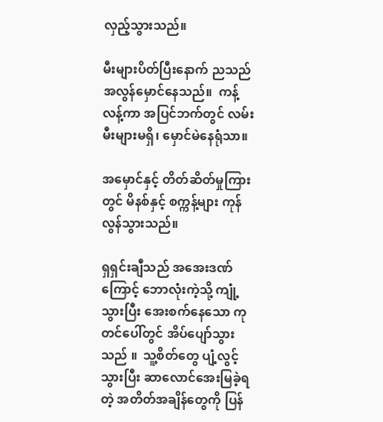လှည့်သွားသည်။

မီးများပိတ်ပြီးနောက် ညသည် အလွန်မှောင်နေသည်။  ကန့်လန့်ကာ အပြင်ဘက်တွင် လမ်းမီးများမရှိ၊ မှောင်မဲနေရုံသာ။

အမှောင်နှင့် တိတ်ဆိတ်မှုကြားတွင် မိနစ်နှင့် စက္ကန့်များ ကုန်လွန်သွားသည်။

ရှရှင်းချီသည် အအေးဒဏ်ကြောင့် ဘောလုံးကဲ့သို့ ကျုံ့သွားပြီး အေးစက်နေသော ကုတင်ပေါ်တွင် အိပ်ပျော်သွားသည် ။  သူ့စိတ်တွေ ပျံ့လွင့်သွားပြီး ဆာလောင်အေးမြခဲ့ရတဲ့ အတိတ်အချိန်တွေကို ပြန်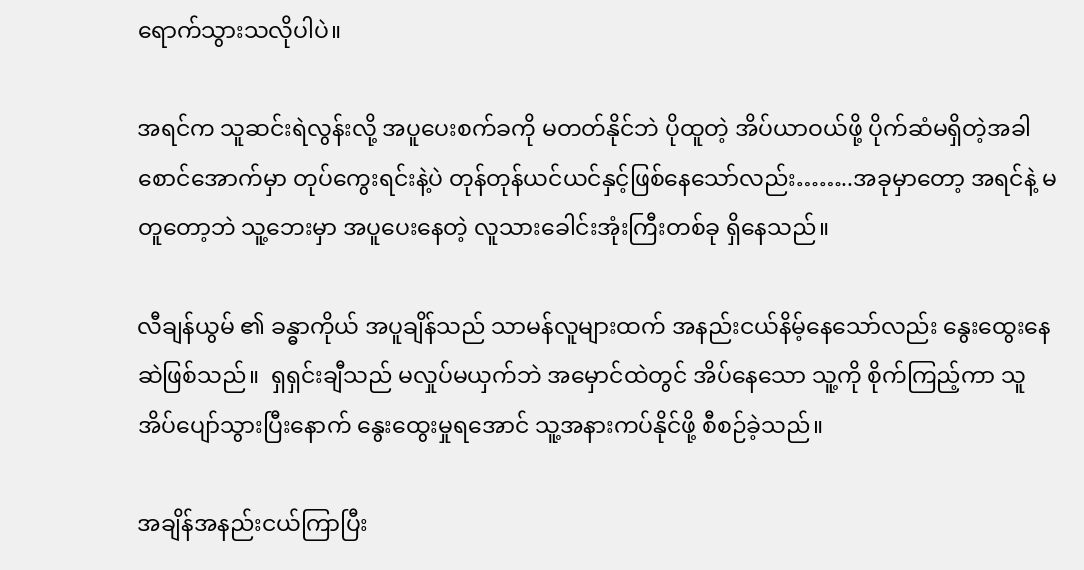ရောက်သွားသလိုပါပဲ။

အရင်က သူဆင်းရဲလွန်းလို့ အပူပေးစက်ခကို မတတ်နိုင်ဘဲ ပိုထူတဲ့ အိပ်ယာဝယ်ဖို့ ပိုက်ဆံမရှိတဲ့အခါ စောင်အောက်မှာ တုပ်ကွေးရင်းနဲ့ပဲ တုန်တုန်ယင်ယင်နှင့်ဖြစ်နေသော်လည်း……..အခုမှာတော့ အရင်နဲ့ မတူတော့ဘဲ သူ့ဘေးမှာ အပူပေးနေတဲ့ လူသားခေါင်းအုံးကြီးတစ်ခု ရှိနေသည်။

လီချန်ယွမ် ၏ ခန္ဓာကိုယ် အပူချိန်သည် သာမန်လူများထက် အနည်းငယ်နိမ့်နေသော်လည်း နွေးထွေးနေဆဲဖြစ်သည်။  ရှရှင်းချီသည် မလှုပ်မယှက်ဘဲ အမှောင်ထဲတွင် အိပ်နေသော သူ့ကို စိုက်ကြည့်ကာ သူအိပ်ပျော်သွားပြီးနောက် နွေးထွေးမှုရအောင် သူ့အနားကပ်နိုင်ဖို့ စီစဉ်ခဲ့သည်။

အချိန်အနည်းငယ်ကြာပြီး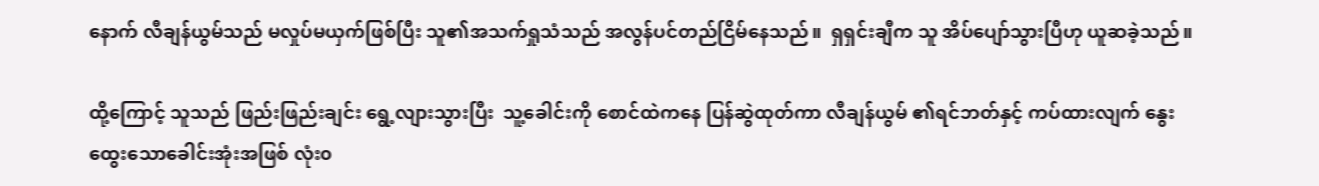နောက် လီချန်ယွမ်သည် မလှုပ်မယှက်ဖြစ်ပြီး သူ၏အသက်ရှုသံသည် အလွန်ပင်တည်ငြိမ်နေသည်။  ရှရှင်းချီက သူ အိပ်ပျော်သွားပြီဟု ယူဆခဲ့သည်။

ထို့ကြောင့် သူသည် ဖြည်းဖြည်းချင်း ရွေ့လျားသွားပြီး  သူ့ခေါင်းကို စောင်ထဲကနေ ပြန်ဆွဲထုတ်ကာ လီချန်ယွမ် ၏ရင်ဘတ်နှင့် ကပ်ထားလျက် နွေးထွေးသောခေါင်းအုံးအဖြစ် လုံး၀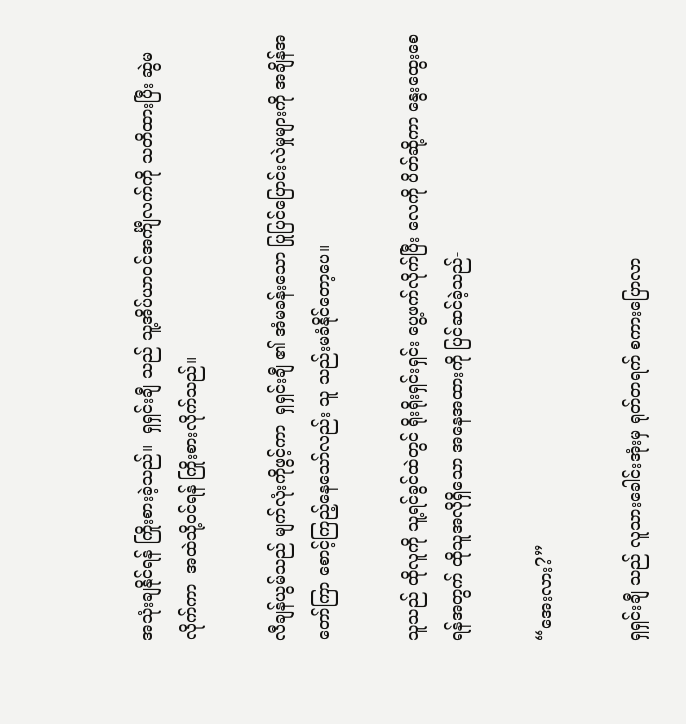အသုံးချနိုင်ရန် ကြိုးစားခဲ့သည်။  ရှရှင်းချီ သည် သူ့အိပ်ယာဝင်အင်္ကျီလက်ကို သတိထားပြီး ဆွဲမလိုက်ကာ  အထဲသို့ဝင်ရန် ကြိုးစားလိုက်သည်။

လီချန်ယွမ်သည် မျက်လုံးကိုဖွင့်ကာ  ရှရှင်းချီ ၏ အံမခန်းသော ပြုပြင်ပြောင်းလဲမှုများကို အချိန်အတော်ကြာ စောင့်ကြည့်နေသော်လည်း သူ သည်းမခံနိုင်တော့ပေ။

သူသည် ထိုလူကို သူ့ရင်ခွင်ထဲတွင် ရိုးရိုးရှင်းရှင်း ပွေ့ဖက်လိုက်ပြီး လေကို ပိတ်ဆို့ကာ နွေးထွေးစေရန်အတွက် ထိုသူအလိုရှိသော အနေအထားကို ပြင်ဆင်ခဲ့သည်-

“အေးလား?”

ရှရှင်းချီ သည် လူသားခေါင်းအုံးမှ ရုတ်တရက် စကားပြောလာ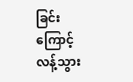ခြင်းကြောင့် လန့်သွား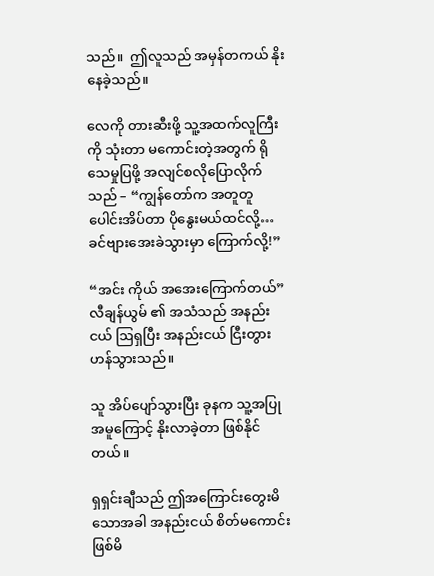သည်။  ဤလူသည် အမှန်တကယ် နိုးနေခဲ့သည်။

လေကို တားဆီးဖို့ သူ့အထက်လူကြီးကို သုံးတာ မကောင်းတဲ့အတွက် ရိုသေမှုပြဖို့ အလျင်စလိုပြောလိုက်သည် – “ကျွန်တော်က အတူတူ ပေါင်းအိပ်တာ ပိုနွေးမယ်ထင်လို့… ခင်ဗျားအေးခဲသွားမှာ ကြောက်လို့!”

“အင်း ကိုယ် အအေးကြောက်တယ်”  လီချန်ယွမ် ၏ အသံသည် အနည်းငယ် ဩရှပြီး အနည်းငယ် ငြီးတွားဟန်သွားသည်။

သူ အိပ်ပျော်သွားပြီး ခုနက သူ့အပြုအမူကြောင့် နိုးလာခဲ့တာ ဖြစ်နိုင်တယ်။

ရှရှင်းချီသည် ဤအကြောင်းတွေးမိသောအခါ အနည်းငယ် စိတ်မကောင်းဖြစ်မိ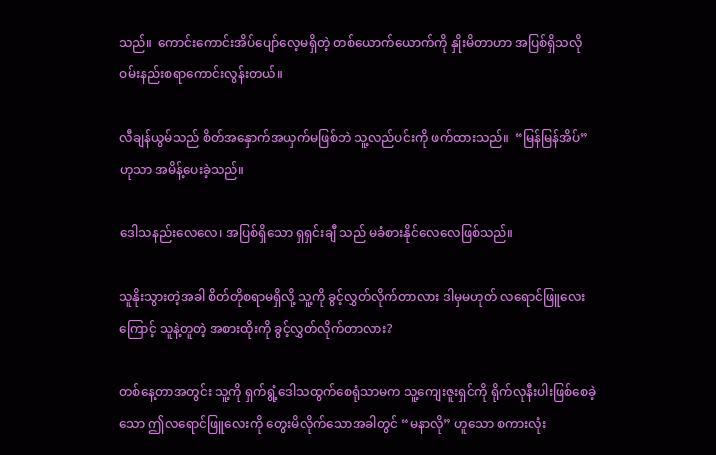သည်။  ကောင်းကောင်းအိပ်ပျော်လေ့မရှိတဲ့ တစ်ယောက်ယောက်ကို နှိုးမိတာဟာ အပြစ်ရှိသလို ဝမ်းနည်းစရာကောင်းလွန်းတယ်။

လီချန်ယွမ်သည် စိတ်အနှောက်အယှက်မဖြစ်ဘဲ သူ့လည်ပင်းကို ဖက်ထားသည်။  “မြန်မြန်အိပ်” ဟုသာ အမိန့်ပေးခဲ့သည်။

ဒေါသနည်းလေလေ၊ အပြစ်ရှိသော ရှရှင်းချီ သည် မခံစားနိုင်လေလေဖြစ်သည်။

သူနိုးသွားတဲ့အခါ စိတ်တိုစရာမရှိလို့ သူ့ကို ခွင့်လွှတ်လိုက်တာလား ဒါမှမဟုတ် လရောင်ဖြူလေးကြောင့် သူနဲ့တူတဲ့ အစားထိုးကို ခွင့်လွှတ်လိုက်တာလား?

တစ်နေ့တာအတွင်း သူ့ကို ရှက်ရွံ့ဒေါသထွက်စေရုံသာမက သူ့ကျေးဇူးရှင်ကို ရိုက်လုနီးပါးဖြစ်စေခဲ့သော ဤလရောင်ဖြူလေးကို တွေးမိလိုက်သောအခါတွင် “မနာလို” ဟူသော စကားလုံး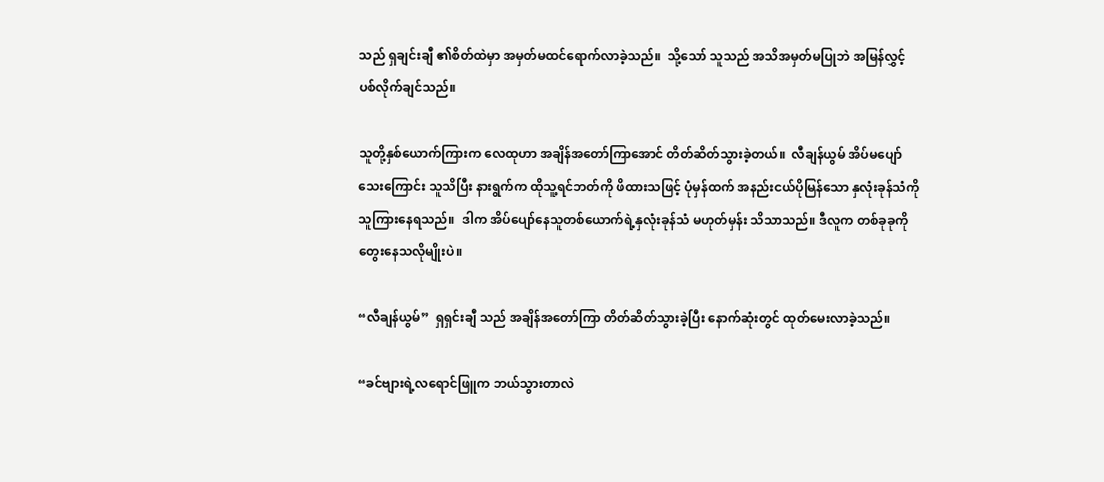သည် ရှချင်းချီ ၏စိတ်ထဲမှာ အမှတ်မထင်ရောက်လာခဲ့သည်။  သို့သော် သူသည် အသိအမှတ်မပြုဘဲ အမြန်လွှင့်ပစ်လိုက်ချင်သည်။

သူတို့နှစ်ယောက်ကြားက လေထုဟာ အချိန်အတော်ကြာအောင် တိတ်ဆိတ်သွားခဲ့တယ်။  လီချန်ယွမ် အိပ်မပျော်သေးကြောင်း သူသိပြီး နားရွက်က ထိုသူ့ရင်ဘတ်ကို ဖိထားသဖြင့် ပုံမှန်ထက် အနည်းငယ်ပိုမြန်သော နှလုံးခုန်သံကို သူကြားနေရသည်။  ဒါက အိပ်ပျော်နေသူတစ်ယောက်ရဲ့နှလုံးခုန်သံ မဟုတ်မှန်း သိသာသည်။ ဒီလူက တစ်ခုခုကို တွေးနေသလိုမျိုးပဲ။

“လီချန်ယွမ်”  ရှရှင်းချီ သည် အချိန်အတော်ကြာ တိတ်ဆိတ်သွားခဲ့ပြီး နောက်ဆုံးတွင် ထုတ်မေးလာခဲ့သည်။

“ခင်ဗျားရဲ့လရောင်ဖြူက ဘယ်သွားတာလဲ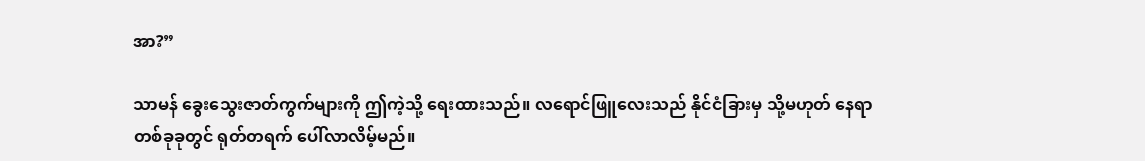အာ?”

သာမန် ခွေးသွေးဇာတ်ကွက်များကို ဤကဲ့သို့ ရေးထားသည်။ လရောင်ဖြူလေးသည် နိုင်ငံခြားမှ သို့မဟုတ် နေရာတစ်ခုခုတွင် ရုတ်တရက် ပေါ်လာလိမ့်မည်။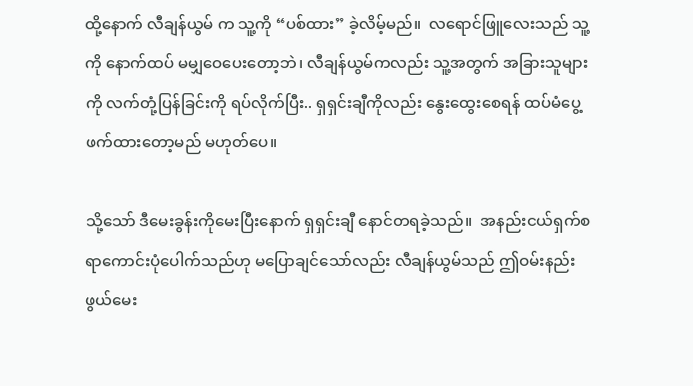ထို့နောက် လီချန်ယွမ် က သူ့ကို “ပစ်ထား” ခဲ့လိမ့်မည်။  လရောင်ဖြူလေးသည် သူ့ကို‌ နောက်ထပ် မမျှဝေပေးတော့ဘဲ၊ လီချန်ယွမ်ကလည်း သူ့အတွက် အခြားသူများကို လက်တုံ့ပြန်ခြင်းကို ရပ်လိုက်ပြီး.. ရှရှင်းချီကိုလည်း နွေးထွေးစေရန် ထပ်မံပွေ့ဖက်ထားတော့မည် မဟုတ်ပေ။

သို့သော် ဒီမေးခွန်းကိုမေးပြီးနောက် ရှရှင်းချီ နောင်တရခဲ့သည်။  အနည်းငယ်ရှက်စရာကောင်းပုံပေါက်သည်ဟု မပြောချင်သော်လည်း လီချန်ယွမ်သည် ဤဝမ်းနည်းဖွယ်မေး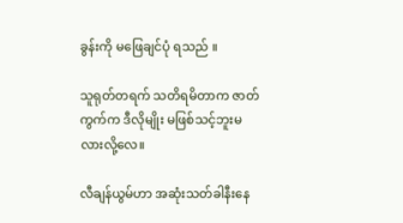ခွန်းကို မဖြေချင်ပုံ ရသည် ။

သူရုတ်တရက် သတိရမိတာက ဇာတ်ကွက်က ဒီလိုမျိုး မဖြစ်သင့်ဘူးမလားလို့လေ။

လီချန်ယွမ်ဟာ အဆုံးသတ်ခါနီးနေ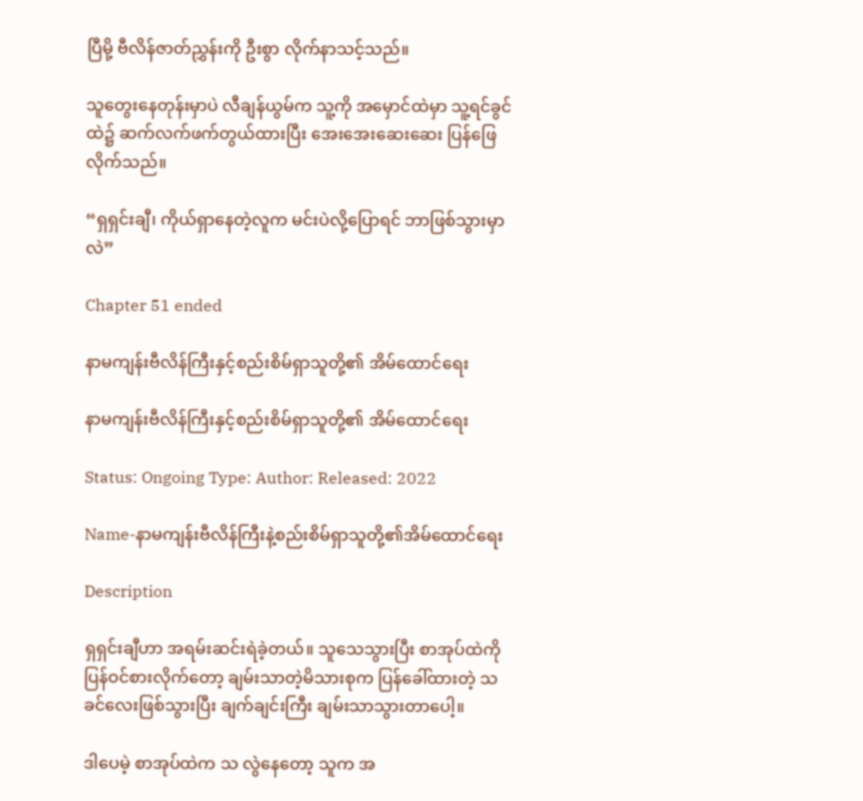ပြီမို့ ဗီလိန်ဇာတ်ညွှန်းကို ဦးစွာ လိုက်နာသင့်သည်။

သူတွေးနေတုန်းမှာပဲ လီချန်ယွမ်က သူ့ကို အမှောင်ထဲမှာ သူ့ရင်ခွင်ထဲ၌ ဆက်လက်ဖက်တွယ်ထားပြီး အေးအေးဆေးဆေး ပြန်ဖြေလိုက်သည်။

“ရှရှင်းချီ၊ ကိုယ်ရှာနေတဲ့လူက မင်းပဲလို့ပြောရင် ဘာဖြစ်သွားမှာလဲ”

Chapter 51 ended

နာမကျန်းဗီလိန်ကြီးနှင့်စည်းစိမ်ရှာသူတို့၏ အိမ်ထောင်ရေး

နာမကျန်းဗီလိန်ကြီးနှင့်စည်းစိမ်ရှာသူတို့၏ အိမ်ထောင်ရေး

Status: Ongoing Type: Author: Released: 2022

Name-နာမကျန်းဗီလိန်ကြီးနဲ့စည်းစိမ်ရှာသူတို့၏အိမ်ထောင်ရေး

Description

ရှရှင်းချီဟာ အရမ်းဆင်းရဲခဲ့တယ်။ သူသေသွားပြီး စာအုပ်ထဲကို ပြန်ဝင်စားလိုက်တော့ ချမ်းသာတဲ့မိသားစုက ပြန်ခေါ်ထားတဲ့ သခင်လေးဖြစ်သွားပြီး ချက်ချင်းကြီး ချမ်းသာသွားတာပေါ့။

ဒါပေမဲ့ စာအုပ်ထဲက သ လွဲနေတော့ သူက အ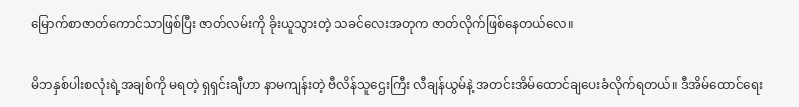မြောက်စာဇာတ်ကောင်သာဖြစ်ပြီး ဇာတ်လမ်းကို ခိုးယူသွားတဲ့ သခင်လေးအတုက ဇာတ်လိုက်ဖြစ်နေတယ်လေ။

မိဘနှစ်ပါးစလုံးရဲ့အချစ်ကို မရတဲ့ ရှရှင်းချီဟာ နာမကျန်းတဲ့ ဗီလိန်သူဌေးကြီး လီချန်ယွမ်နဲ့ အတင်းအိမ်ထောင်ချပေးခံလိုက်ရတယ်။ ဒီအိမ်ထောင်ရေး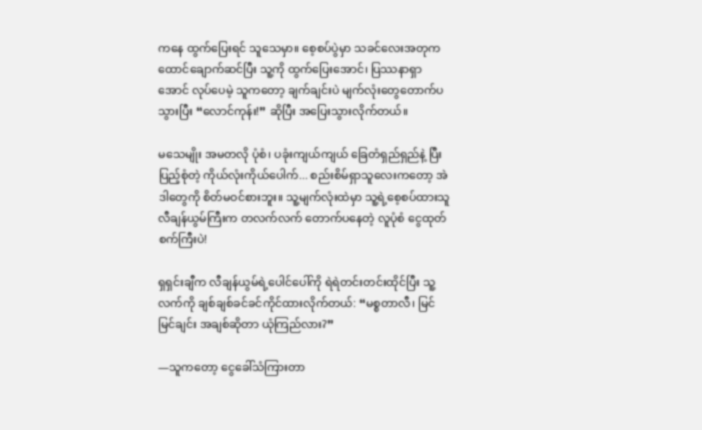ကနေ ထွက်ပြေးရင် သူသေမှာ။ စေ့စပ်ပွဲမှာ သခင်လေးအတုက ထောင်ချောက်ဆင်ပြီး သူ့ကို ထွက်ပြေးအောင်၊ ပြဿနာရှာအောင် လုပ်ပေမဲ့ သူကတော့ ချက်ချင်းပဲ မျက်လုံးတွေတောက်ပသွားပြီး “လောင်ကုန်း!” ဆိုပြီး အပြေးသွားလိုက်တယ်။

မသေမျိုး အမတလို ပုံစံ၊ ပခုံးကျယ်ကျယ် ခြေတံရှည်ရှည်နဲ့ ပြီးပြည့်စုံတဲ့ ကိုယ်လုံးကိုယ်ပေါက်... စည်းစိမ်ရှာသူလေးကတော့ အဲဒါတွေကို စိတ်မဝင်စားဘူး။ သူ့မျက်လုံးထဲမှာ သူ့ရဲ့စေ့စပ်ထားသူ လီချန်ယွမ်ကြီးက တလက်လက် တောက်ပနေတဲ့ လူပုံစံ ငွေထုတ်စက်ကြီးပဲ!

ရှရှင်းချီက လီချန်ယွမ်ရဲ့ပေါင်ပေါ်ကို ရဲရဲတင်းတင်းထိုင်ပြီး သူ့လက်ကို ချစ်ချစ်ခင်ခင်ကိုင်ထားလိုက်တယ်: “မစ္စတာလီ၊ မြင်မြင်ချင်း အချစ်ဆိုတာ ယုံကြည်လား?”

—သူကတော့ ငွေခေါ်သံကြားတာ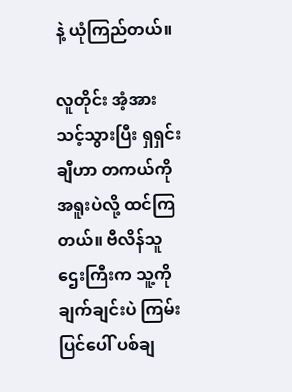နဲ့ ယုံကြည်တယ်။

လူတိုင်း အံ့အားသင့်သွားပြီး ရှရှင်းချီဟာ တကယ်ကို အရူးပဲလို့ ထင်ကြတယ်။ ဗီလိန်သူဌေးကြီးက သူ့ကို ချက်ချင်းပဲ ကြမ်းပြင်ပေါ် ပစ်ချ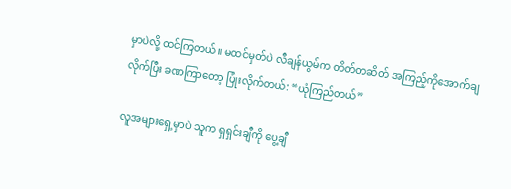မှာပဲလို့ ထင်ကြတယ်။ မထင်မှတ်ပဲ လီချန်ယွမ်က တိတ်တဆိတ် အကြည့်ကိုအောက်ချလိုက်ပြီး ခဏကြာတော့ ပြုံးလိုက်တယ်: “ယုံကြည်တယ်”

လူအများရှေ့မှာပဲ သူက ရှရှင်းချီကို ပွေ့ချီ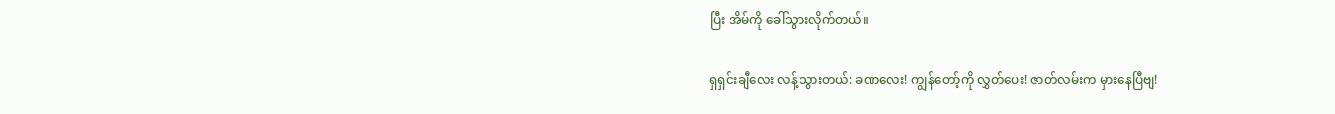ပြီး အိမ်ကို ခေါ်သွားလိုက်တယ်။

ရှရှင်းချီလေး လန့်သွားတယ်: ခဏလေး! ကျွန်တော့်ကို လွှတ်ပေး! ဇာတ်လမ်းက မှားနေပြီဗျ!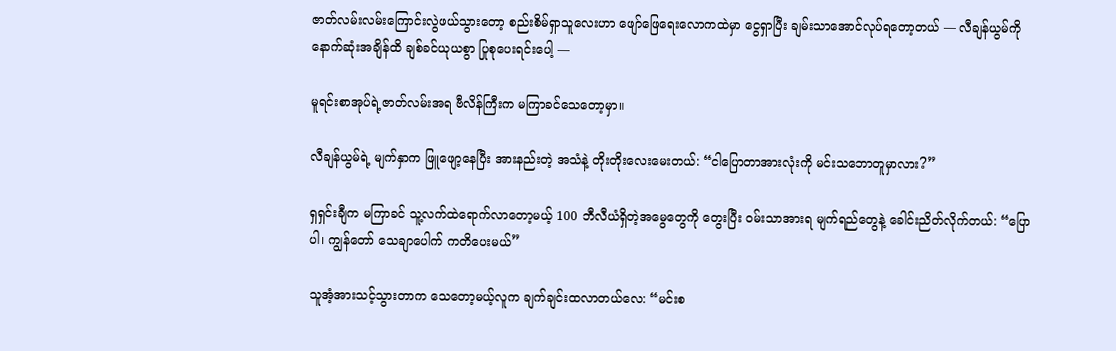ဇာတ်လမ်းလမ်းကြောင်းလွဲဖယ်သွားတော့ စည်းစိမ်ရှာသူလေးဟာ ဖျော်ဖြေရေးလောကထဲမှာ ငွေရှာပြီး ချမ်းသာအောင်လုပ်ရတော့တယ် — လီချန်ယွမ်ကို နောက်ဆုံးအချိန်ထိ ချစ်ခင်ယုယစွာ ပြုစုပေးရင်းပေါ့ —

မူရင်းစာအုပ်ရဲ့ဇာတ်လမ်းအရ ဗီလိန်ကြီးက မကြာခင်သေတော့မှာ။

လီချန်ယွမ်ရဲ့ မျက်နှာက ဖြူဖျော့နေပြီး အားနည်းတဲ့ အသံနဲ့ တိုးတိုးလေးမေးတယ်: “ငါပြောတာအားလုံးကို မင်းသဘောတူမှာလား?”

ရှရှင်းချီက မကြာခင် သူ့လက်ထဲရောက်လာတော့မယ့် 100 ဘီလီယံရှိတဲ့အမွေတွေကို တွေးပြီး ဝမ်းသာအားရ မျက်ရည်တွေနဲ့ ခေါင်းညိတ်လိုက်တယ်: “ပြောပါ၊ ကျွန်တော် သေချာပေါက် ကတိပေးမယ်”

သူအံ့အားသင့်သွားတာက သေတော့မယ့်လူက ချက်ချင်းထလာတယ်လေ: “မင်းစ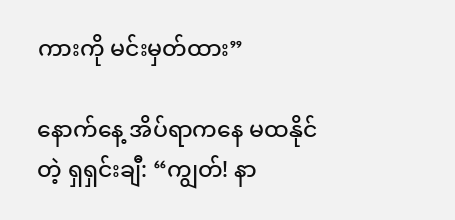ကားကို မင်းမှတ်ထား”

နောက်နေ့ အိပ်ရာကနေ မထနိုင်တဲ့ ရှရှင်းချီ: “ကျွတ်! နာ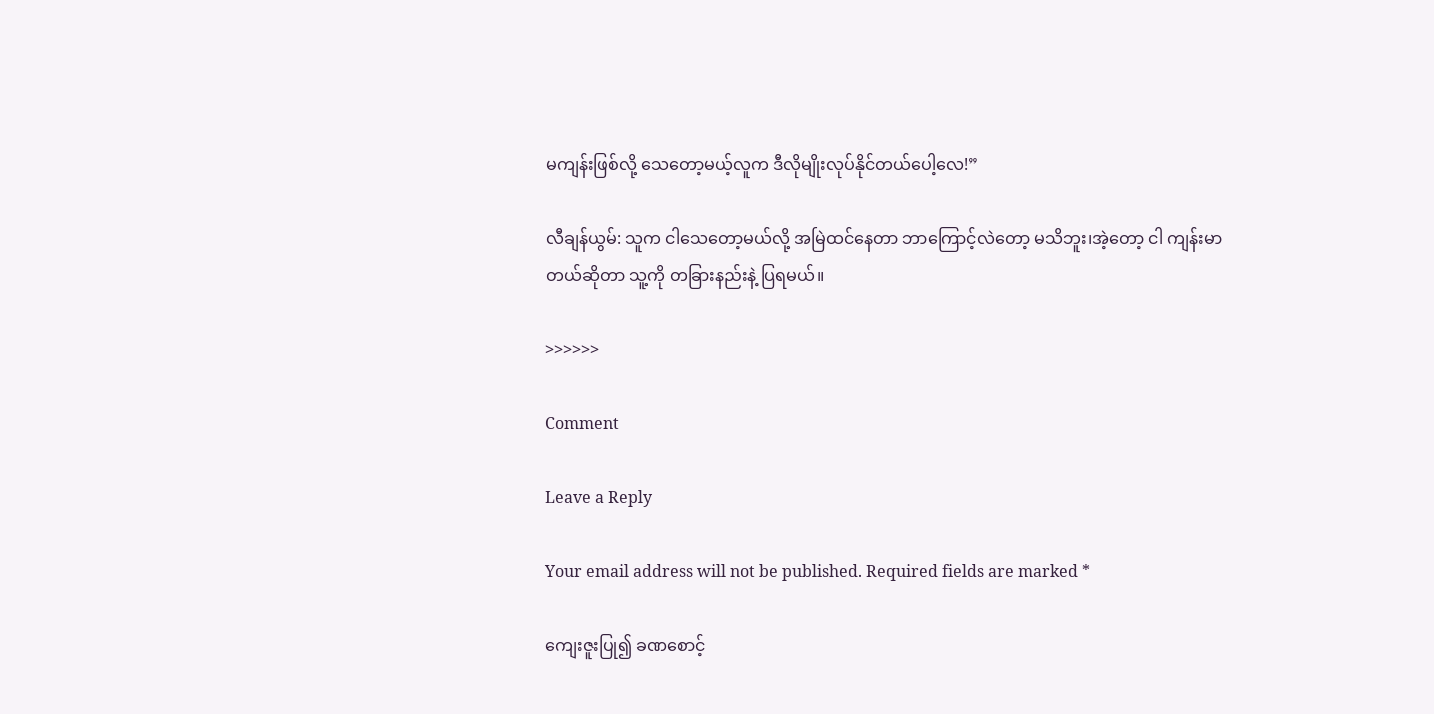မကျန်းဖြစ်လို့ သေတော့မယ့်လူက ဒီလိုမျိုးလုပ်နိုင်တယ်ပေါ့လေ!”

လီချန်ယွမ်: သူက ငါသေတော့မယ်လို့ အမြဲထင်နေတာ ဘာကြောင့်လဲတော့ မသိဘူး၊အဲ့တော့ ငါ ကျန်းမာတယ်ဆိုတာ သူ့ကို တခြားနည်းနဲ့ ပြရမယ်။

>>>>>>

Comment

Leave a Reply

Your email address will not be published. Required fields are marked *

ကျေးဇူးပြု၍ ခဏစောင့်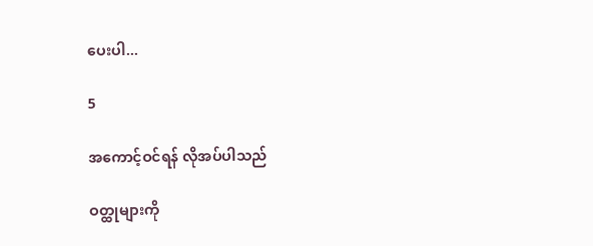ပေးပါ...

5

အကောင့်ဝင်ရန် လိုအပ်ပါသည်

ဝတ္ထုများကို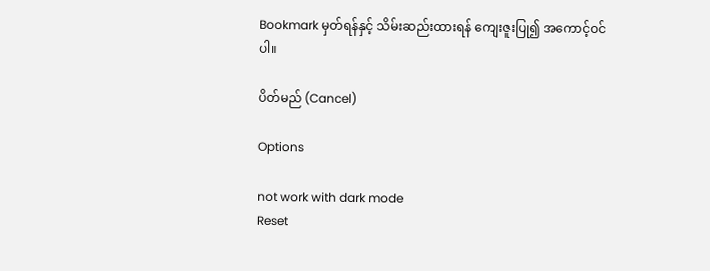Bookmark မှတ်ရန်နှင့် သိမ်းဆည်းထားရန် ကျေးဇူးပြု၍ အကောင့်ဝင်ပါ။

ပိတ်မည် (Cancel)

Options

not work with dark mode
Reset